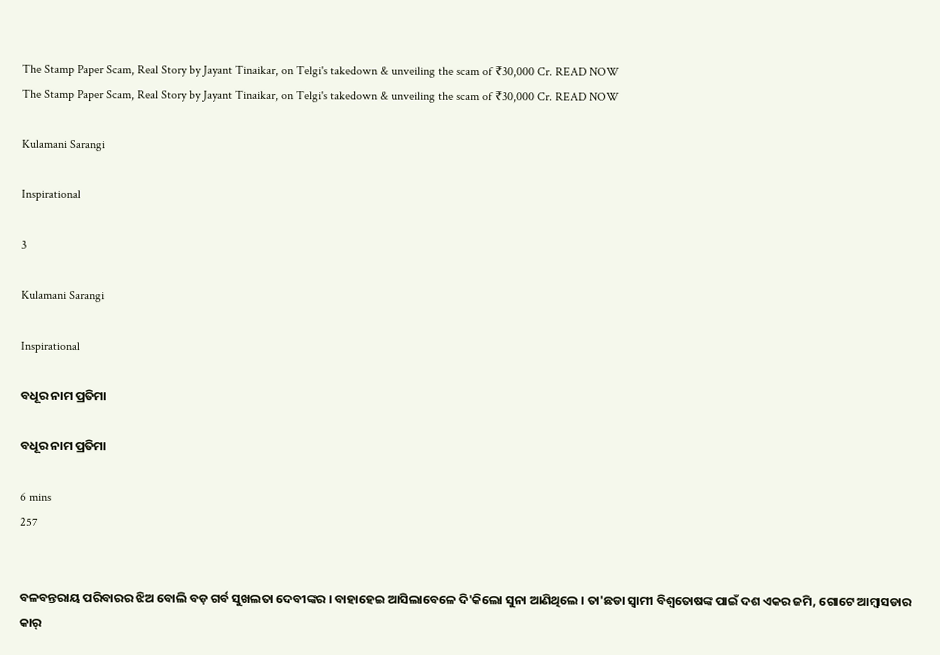The Stamp Paper Scam, Real Story by Jayant Tinaikar, on Telgi's takedown & unveiling the scam of ₹30,000 Cr. READ NOW
The Stamp Paper Scam, Real Story by Jayant Tinaikar, on Telgi's takedown & unveiling the scam of ₹30,000 Cr. READ NOW

Kulamani Sarangi

Inspirational

3

Kulamani Sarangi

Inspirational

ବଧୂର ନାମ ପ୍ରତିମା

ବଧୂର ନାମ ପ୍ରତିମା

6 mins
257


ବଳବନ୍ତରାୟ ପରିବାରର ଝିଅ ବୋଲି ବଡ଼ ଗର୍ବ ସୁଖଲତା ଦେବୀଙ୍କର । ବାହାହେଇ ଆସିଲାବେଳେ ଦି'କିଲୋ ସୁନା ଆଣିଥିଲେ । ତା'ଛଡା ସ୍ୱାମୀ ବିଶ୍ୱତୋଷଙ୍କ ପାଇଁ ଦଶ ଏକର ଜମି, ଗୋଟେ ଆମ୍ବାସଡାର କାର୍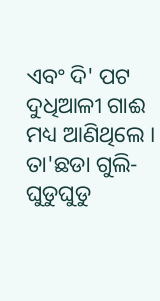ଏବଂ ଦି' ପଟ ଦୁଧିଆଳୀ ଗାଈ ମଧ୍ୟ ଆଣିଥିଲେ । ତା'ଛଡା ଗୁଲି-ଘୁଡୁଘୁଡୁ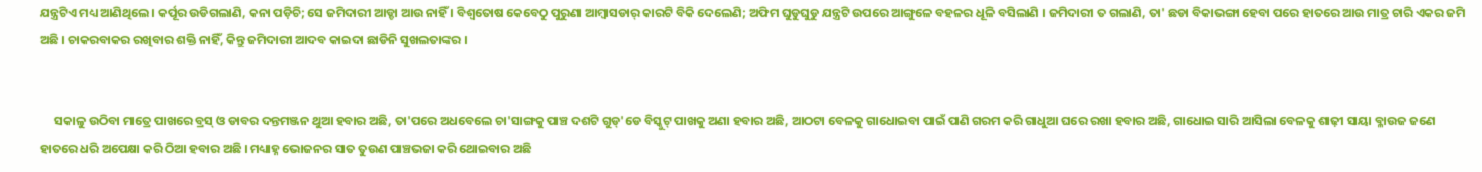ଯନ୍ତ୍ରଟିଏ ମଧ୍ୟ ଆଣିଥିଲେ । କର୍ପୂର ଉଡିଗଲାଣି, କନା ପଡ଼ିଚି; ସେ ଜମିଦାରୀ ଆଡ୍ଡା ଆଉ ନାହିଁ । ବିଶ୍ୱତୋଷ କେବେଠୁ ପୁରୁଣା ଆମ୍ବାସଡାର୍ କାରଟି ବିକି ଦେଲେଣି; ଅଫିମ ଘୁଡୁଘୁଡୁ ଯନ୍ତ୍ରଟି ଉପରେ ଆଙ୍ଗୁଳେ ବହଳର ଧୂଳି ବସିଲାଣି । ଜମିଦାରୀ ତ ଗଲାଣି, ତା' ଛଡା ବିକାଭଙ୍ଗା ହେବା ପରେ ହାତରେ ଆଉ ମାତ୍ର ଚାରି ଏକର ଜମି ଅଛି । ଚାକରବାକର ରଖିବାର ଶକ୍ତି ନାହିଁ, କିନ୍ତୁ ଜମିଦାରୀ ଆଦବ କାଇଦା ଛାଡିନି ସୁଖଲତାଙ୍କର ।


     ସକାଳୁ ଉଠିବା ମାତ୍ରେ ପାଖରେ ବ୍ରସ୍ ଓ ଡାବର ଦନ୍ତମଞ୍ଜନ ଥୁଆ ହବାର ଅଛି, ତା'ପରେ ଅଧବେଲେ ଚା'ସାଙ୍ଗକୁ ପାଞ୍ଚ ଦଶଟି ଗୁଡ୍'ଡେ ବିସ୍କୁଟ୍ ପାଖକୁ ଅଣା ହବାର ଅଛି, ଆଠଟା ବେଳକୁ ଗାଧୋଇବା ପାଇଁ ପାଣି ଗରମ କରି ଗାଧୁଆ ଘରେ ରଖା ହବାର ଅଛି, ଗାଧୋଇ ସାରି ଆସିଲା ବେଳକୁ ଶାଢ଼ୀ ସାୟା ବ୍ଳାଉଜ ଜଣେ ହାତରେ ଧରି ଅପେକ୍ଷା କରି ଠିଆ ହବାର ଅଛି । ମଧ୍ୟାହ୍ନ ଭୋଜନର ସାତ ତୁଉଣ ପାଞ୍ଚଭଜା କରି ଥୋଇବାର ଅଛି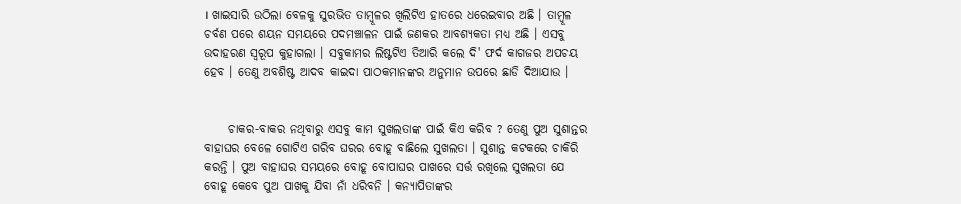। ଖାଇସାରି ଉଠିଲା ବେଳକୁ ସୁରଭିତ ତାମ୍ବୂଳର ଖିଲିଟିଏ ହାତରେ ଧରେଇବାର ଅଛି । ତାମ୍ବୂଳ ଚର୍ବଣ ପରେ ଶୟନ ସମୟରେ ପଦମଞ୍ଚାଳନ ପାଇଁ ଜଣକର ଆବଶ୍ୟକତା ମଧ୍ୟ ଅଛି । ଏସବୁ ଉଦାହରଣ ସ୍ୱରୂପ କୁହାଗଲା । ସବୁକାମର ଲିଷ୍ଟଟିଏ ତିଆରି କଲେ ଦି' ଫର୍ଦ କାଗଜର ଅପଚୟ ହେବ । ତେଣୁ ଅବଶିଷ୍ଟ ଆଦବ କାଇଦା ପାଠକମାନଙ୍କର ଅନୁମାନ ଉପରେ ଛାଡି ଦିଆଯାଉ ।


     ଚାକର-ବାକର ନଥିବାରୁ ଏସବୁ କାମ ସୁଖଲତାଙ୍କ ପାଇଁ କିଏ କରିବ ? ତେଣୁ ପୁଅ ସୁଶାନ୍ତର ବାହାଘର ବେଳେ ଗୋଟିଏ ଗରିବ ଘରର ବୋହୂ ବାଛିଲେ ସୁଖଲତା । ସୁଶାନ୍ତ କଟକରେ ଚାକିରି କରନ୍ତି । ପୁଅ ବାହାଘର ସମୟରେ ବୋହୂ ବୋପାଘର ପାଖରେ ସର୍ତ୍ତ ରଖିଲେ ସୁଖଲତା ଯେ ବୋହୂ କେବେ ପୁଅ ପାଖକୁ ଯିବା ନାଁ ଧରିବନି । କନ୍ୟାପିତାଙ୍କର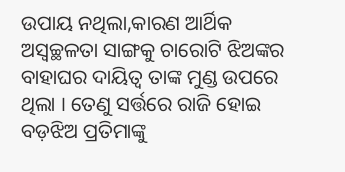ଉପାୟ ନଥିଲା,କାରଣ ଆର୍ଥିକ ଅସ୍ୱଚ୍ଛଳତା ସାଙ୍ଗକୁ ଚାରୋଟି ଝିଅଙ୍କର ବାହାଘର ଦାୟିତ୍ଵ ତାଙ୍କ ମୁଣ୍ଡ ଉପରେ ଥିଲା । ତେଣୁ ସର୍ତ୍ତରେ ରାଜି ହୋଇ ବଡ଼ଝିଅ ପ୍ରତିମାଙ୍କୁ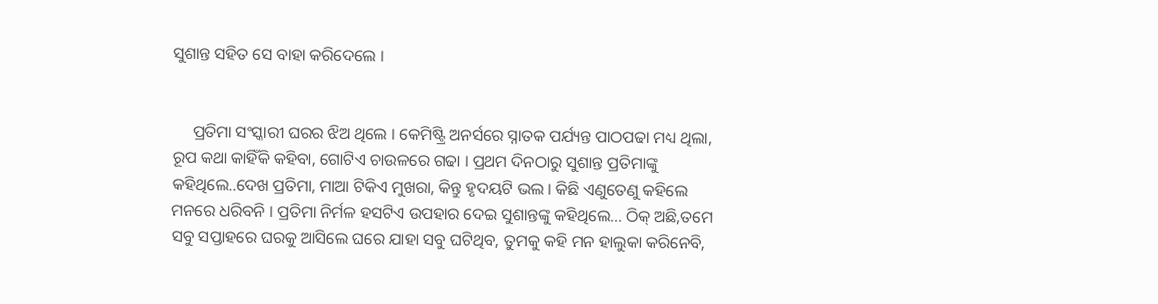ସୁଶାନ୍ତ ସହିତ ସେ ବାହା କରିଦେଲେ ।


     ପ୍ରତିମା ସଂସ୍କାରୀ ଘରର ଝିଅ ଥିଲେ । କେମିଷ୍ଟ୍ରି ଅନର୍ସରେ ସ୍ନାତକ ପର୍ଯ୍ୟନ୍ତ ପାଠପଢା ମଧ୍ୟ ଥିଲା, ରୂପ କଥା କାହିଁକି କହିବା, ଗୋଟିଏ ଚାଉଳରେ ଗଢା । ପ୍ରଥମ ଦିନଠାରୁ ସୁଶାନ୍ତ ପ୍ରତିମାଙ୍କୁ କହିଥିଲେ..ଦେଖ ପ୍ରତିମା, ମାଆ ଟିକିଏ ମୁଖରା, କିନ୍ତୁ ହୃଦୟଟି ଭଲ । କିଛି ଏଣୁତେଣୁ କହିଲେ ମନରେ ଧରିବନି । ପ୍ରତିମା ନିର୍ମଳ ହସଟିଏ ଉପହାର ଦେଇ ସୁଶାନ୍ତଙ୍କୁ କହିଥିଲେ... ଠିକ୍ ଅଛି,ତମେ ସବୁ ସପ୍ତାହରେ ଘରକୁ ଆସିଲେ ଘରେ ଯାହା ସବୁ ଘଟିଥିବ, ତୁମକୁ କହି ମନ ହାଲୁକା କରିନେବି,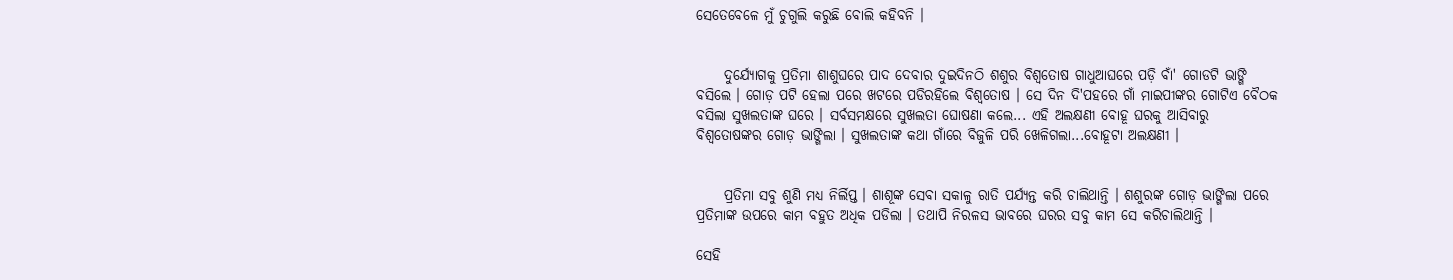ସେତେବେଳେ ମୁଁ ଚୁଗୁଲି କରୁଛି ବୋଲି କହିବନି ।


     ଦୁର୍ଯ୍ୟୋଗକୁ ପ୍ରତିମା ଶାଶୁଘରେ ପାଦ ଦେବାର ଦୁଇଦିନଠି ଶଶୁର ବିଶ୍ୱତୋଷ ଗାଧୁଆଘରେ ପଡ଼ି ବାଁ' ଗୋଡଟି ଭାଙ୍ଗି ବସିଲେ । ଗୋଡ଼ ପଟି ହେଲା ପରେ ଖଟରେ ପଡିରହିଲେ ବିଶ୍ୱତୋଷ । ସେ ଦିନ ଦି'ପହରେ ଗାଁ ମାଇପୀଙ୍କର ଗୋଟିଏ ବୈଠକ ବସିଲା ସୁଖଲତାଙ୍କ ଘରେ । ସର୍ବସମକ୍ଷରେ ସୁଖଲତା ଘୋଷଣା କଲେ... ଏହି ଅଲକ୍ଷଣୀ ବୋହୂ ଘରକୁ ଆସିବାରୁ ବିଶ୍ୱତୋଷଙ୍କର ଗୋଡ଼ ଭାଙ୍ଗିଲା । ସୁଖଲତାଙ୍କ କଥା ଗାଁରେ ବିଜୁଳି ପରି ଖେଳିଗଲା...ବୋହୂଟା ଅଲକ୍ଷଣୀ ।


     ପ୍ରତିମା ସବୁ ଶୁଣି ମଧ୍ୟ ନିର୍ଲିପ୍ତ । ଶାଶୂଙ୍କ ସେବା ସକାଳୁ ରାତି ପର୍ଯ୍ୟନ୍ତ କରି ଚାଲିଥାନ୍ତି । ଶଶୁରଙ୍କ ଗୋଡ଼ ଭାଙ୍ଗିଲା ପରେ ପ୍ରତିମାଙ୍କ ଉପରେ କାମ ବହୁତ ଅଧିକ ପଡିଲା । ତଥାପି ନିରଳସ ଭାବରେ ଘରର ସବୁ କାମ ସେ କରିଚାଲିଥାନ୍ତି ।

ସେହି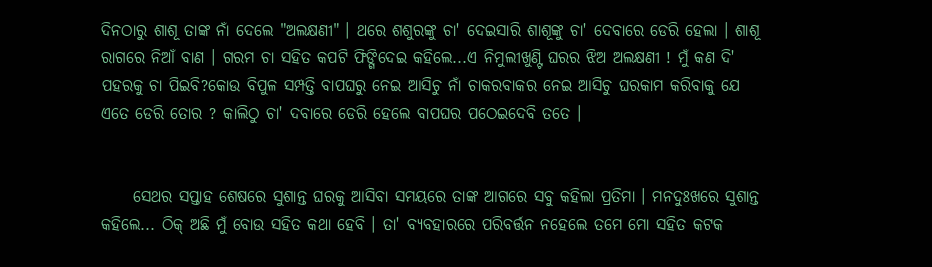ଦିନଠାରୁ ଶାଶୂ ତାଙ୍କ ନାଁ ଦେଲେ "ଅଲକ୍ଷଣୀ" । ଥରେ ଶଶୁରଙ୍କୁ ଚା' ଦେଇସାରି ଶାଶୂଙ୍କୁ ଚା' ଦେବାରେ ଡେରି ହେଲା । ଶାଶୂ ରାଗରେ ନିଆଁ ବାଣ । ଗରମ ଚା ସହିତ କପଟି ଫିଙ୍ଗିଦେଇ କହିଲେ...ଏ ନିମୁଲୀଖୁଣ୍ଟି ଘରର ଝିଅ ଅଲକ୍ଷଣୀ ! ମୁଁ କଣ ଦି' ପହରକୁ ଚା ପିଇବି?କୋଉ ବିପୁଳ ସମ୍ପତ୍ତି ବାପଘରୁ ନେଇ ଆସିଚୁ ନାଁ ଚାକରବାକର ନେଇ ଆସିଚୁ ଘରକାମ କରିବାକୁ ଯେ ଏତେ ଡେରି ତୋର ? କାଲିଠୁ ଚା' ଦବାରେ ଡେରି ହେଲେ ବାପଘର ପଠେଇଦେବି ତତେ ।


     ସେଥର ସପ୍ତାହ ଶେଷରେ ସୁଶାନ୍ତ ଘରକୁ ଆସିବା ସମୟରେ ତାଙ୍କ ଆଗରେ ସବୁ କହିଲା ପ୍ରତିମା । ମନଦୁଃଖରେ ସୁଶାନ୍ତ କହିଲେ... ଠିକ୍ ଅଛି ମୁଁ ବୋଉ ସହିତ କଥା ହେବି । ତା' ବ୍ୟବହାରରେ ପରିବର୍ତ୍ତନ ନହେଲେ ତମେ ମୋ ସହିତ କଟକ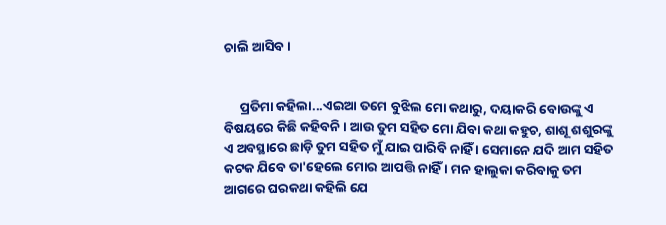ଚାଲି ଆସିବ ।


     ପ୍ରତିମା କହିଲା...ଏଇଆ ତମେ ବୁଝିଲ ମୋ କଥାରୁ, ଦୟାକରି ବୋଉଙ୍କୁ ଏ ବିଷୟରେ କିଛି କହିବନି । ଆଉ ତୁମ ସହିତ ମୋ ଯିବା କଥା କହୁଚ, ଶାଶୂ ଶଶୁରଙ୍କୁ ଏ ଅବସ୍ଥାରେ ଛାଡ଼ି ତୁମ ସହିତ ମୁଁ ଯାଇ ପାରିବି ନାହିଁ । ସେମାନେ ଯଦି ଆମ ସହିତ କଟକ ଯିବେ ତା'ହେଲେ ମୋର ଆପତ୍ତି ନାହିଁ । ମନ ହାଲୁକା କରିବାକୁ ତମ ଆଗରେ ଘରକଥା କହିଲି ଯେ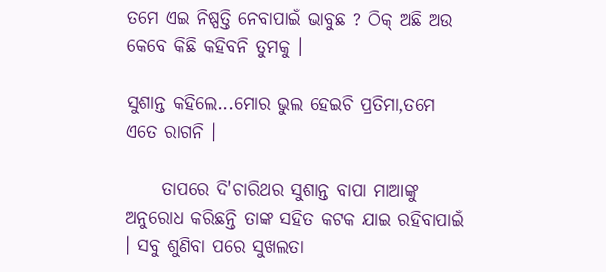ତମେ ଏଇ ନିଷ୍ପତ୍ତି ନେବାପାଇଁ ଭାବୁଛ ? ଠିକ୍ ଅଛି ଅଉ କେବେ କିଛି କହିବନି ତୁମକୁ ।

ସୁଶାନ୍ତ କହିଲେ...ମୋର ଭୁଲ ହେଇଚି ପ୍ରତିମା,ତମେ ଏତେ ରାଗନି ।

     ତାପରେ ଦି'ଚାରିଥର ସୁଶାନ୍ତ ବାପା ମାଆଙ୍କୁ ଅନୁରୋଧ କରିଛନ୍ତି ତାଙ୍କ ସହିତ କଟକ ଯାଇ ରହିବାପାଇଁ । ସବୁ ଶୁଣିବା ପରେ ସୁଖଲତା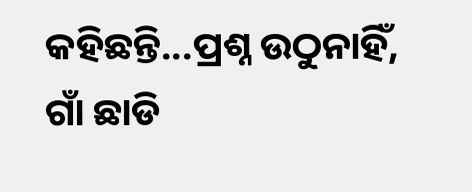କହିଛନ୍ତି...ପ୍ରଶ୍ନ ଉଠୁନାହିଁ, ଗାଁ ଛାଡି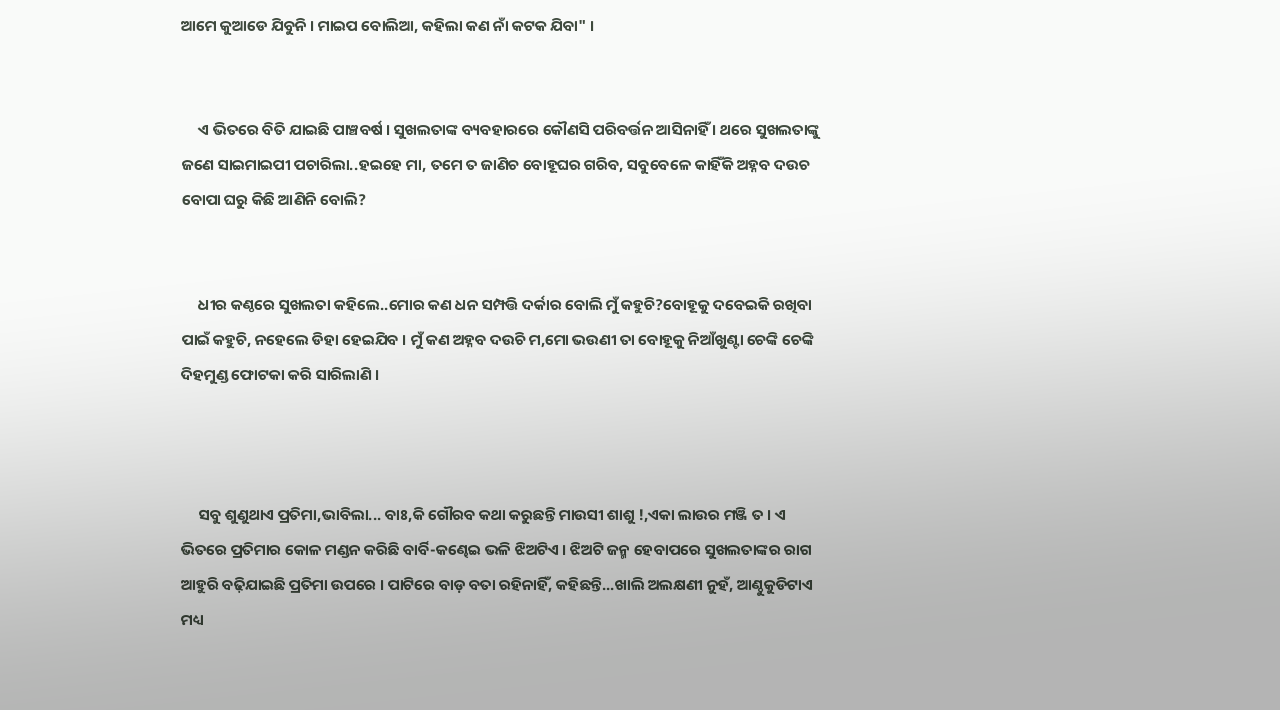ଆମେ କୁଆଡେ ଯିବୁନି । ମାଇପ ବୋଲିଆ, କହିଲା କଣ ନାଁ କଟକ ଯିବା" ।


     ଏ ଭିତରେ ବିତି ଯାଇଛି ପାଞ୍ଚବର୍ଷ । ସୁଖଲତାଙ୍କ ବ୍ୟବହାରରେ କୌଣସି ପରିବର୍ତ୍ତନ ଆସିନାହିଁ । ଥରେ ସୁଖଲତାଙ୍କୁ ଜଣେ ସାଇମାଇପୀ ପଚାରିଲା..ହଇହେ ମା, ତମେ ତ ଜାଣିଚ ବୋହୂଘର ଗରିବ, ସବୁବେଳେ କାହିଁକି ଅହ୍ନବ ଦଉଚ ବୋପା ଘରୁ କିଛି ଆଣିନି ବୋଲି?


     ଧୀର କଣ୍ଠରେ ସୁଖଲତା କହିଲେ..ମୋର କଣ ଧନ ସମ୍ପତ୍ତି ଦର୍କାର ବୋଲି ମୁଁ କହୁଚି?ବୋହୂକୁ ଦବେଇକି ରଖିବା ପାଇଁ କହୁଚି, ନହେଲେ ଡିହା ହେଇଯିବ । ମୁଁ କଣ ଅହ୍ନବ ଦଉଚି ମ,ମୋ ଭଉଣୀ ତା ବୋହୂକୁ ନିଆଁଖୁଣ୍ଟା ଚେଙ୍କି ଚେଙ୍କି ଦିହମୁଣ୍ଡ ଫୋଟକା କରି ସାରିଲାଣି ।



     ସବୁ ଶୁଣୁଥାଏ ପ୍ରତିମା,ଭାବିଲା... ବାଃ,କି ଗୌରବ କଥା କରୁଛନ୍ତି ମାଉସୀ ଶାଶୁ !,ଏକା ଲାଉର ମଞ୍ଜି ତ । ଏ ଭିତରେ ପ୍ରତିମାର କୋଳ ମଣ୍ଡନ କରିଛି ବାର୍ବି-କଣ୍ଢେଇ ଭଳି ଝିଅଟିଏ । ଝିଅଟି ଜନ୍ମ ହେବାପରେ ସୁଖଲତାଙ୍କର ରାଗ ଆହୁରି ବଢ଼ିଯାଇଛି ପ୍ରତିମା ଉପରେ । ପାଟିରେ ବାଡ଼ ବତା ରହିନାହିଁ, କହିଛନ୍ତି...ଖାଲି ଅଲକ୍ଷଣୀ ନୁହଁ, ଆଣ୍ଠୁକୁଡିଟାଏ ମଧ୍ୟ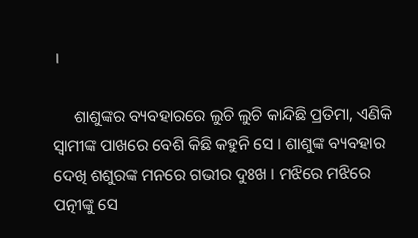।

     ଶାଶୁଙ୍କର ବ୍ୟବହାରରେ ଲୁଚି ଲୁଚି କାନ୍ଦିଛି ପ୍ରତିମା, ଏଣିକି ସ୍ୱାମୀଙ୍କ ପାଖରେ ବେଶି କିଛି କହୁନି ସେ । ଶାଶୁଙ୍କ ବ୍ୟବହାର ଦେଖି ଶଶୁରଙ୍କ ମନରେ ଗଭୀର ଦୁଃଖ । ମଝିରେ ମଝିରେ ପତ୍ନୀଙ୍କୁ ସେ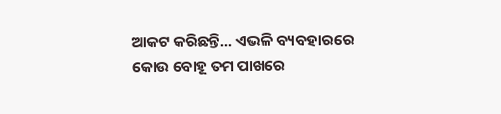ଆକଟ କରିଛନ୍ତି... ଏଭଳି ବ୍ୟବହାରରେ କୋଉ ବୋହୂ ତମ ପାଖରେ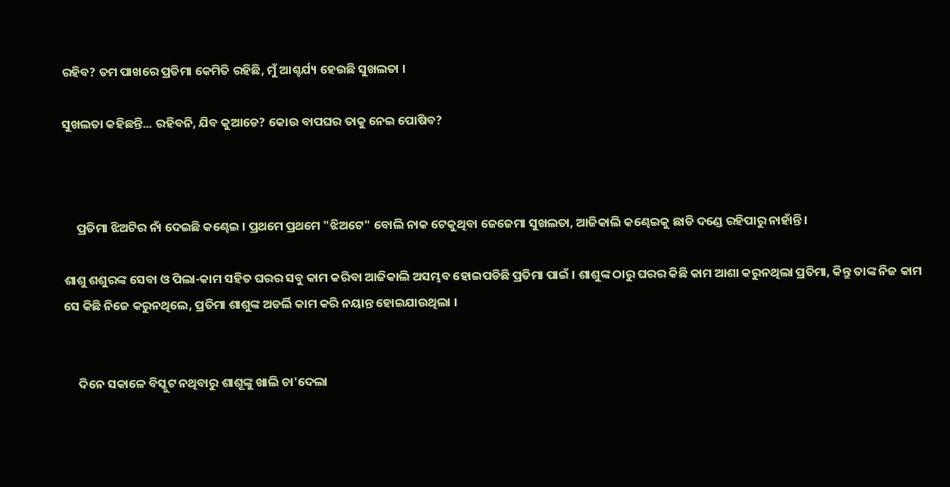ରହିବ? ତମ ପାଖରେ ପ୍ରତିମା କେମିତି ରହିଛି, ମୁଁ ଆଶ୍ଚର୍ଯ୍ୟ ହେଉଛି ସୁଖଲତା ।

ସୁଖଲତା କହିଛନ୍ତି... ରହିବନି, ଯିବ କୁଆଡେ? କୋଉ ବାପଘର ତାକୁ ନେଇ ପୋଷିବ?



     ପ୍ରତିମା ଝିଅଟିର ନାଁ ଦେଇଛି କଣ୍ଢେଇ । ପ୍ରଥମେ ପ୍ରଥମେ "ଝିଅଟେ" ବୋଲି ନାକ ଟେକୁଥିବା ଜେଜେମା ସୁଖଲତା, ଆଜିକାଲି କଣ୍ଢେଇକୁ ଛାଡି ଦଣ୍ଡେ ରହିପାରୁ ନାହାଁନ୍ତି ।

ଶାଶୁ ଶଶୁରଙ୍କ ସେବା ଓ ପିଲା-କାମ ସହିତ ଘରର ସବୁ କାମ କରିବା ଆଜିକାଲି ଅସମ୍ଭବ ହୋଇପଡିଛି ପ୍ରତିମା ପାଇଁ । ଶାଶୁଙ୍କ ଠାରୁ ଘରର କିଛି କାମ ଆଶା କରୁନଥିଲା ପ୍ରତିମା, କିନ୍ତୁ ତାଙ୍କ ନିଜ କାମ ସେ କିଛି ନିଜେ କରୁନଥିଲେ, ପ୍ରତିମା ଶାଶୁଙ୍କ ଅଡର୍ଲି କାମ କରି ନୟାନ୍ତ ହୋଇଯାଉଥିଲା ।


     ଦିନେ ସକାଳେ ବିସ୍କୁଟ ନଥିବାରୁ ଶାଶୂଙ୍କୁ ଖାଲି ଚା'ଦେଲା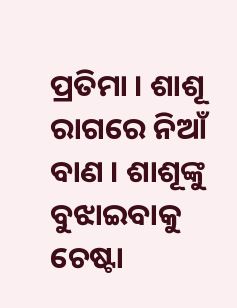ପ୍ରତିମା । ଶାଶୂ ରାଗରେ ନିଆଁ ବାଣ । ଶାଶୂଙ୍କୁ ବୁଝାଇବାକୁ ଚେଷ୍ଟା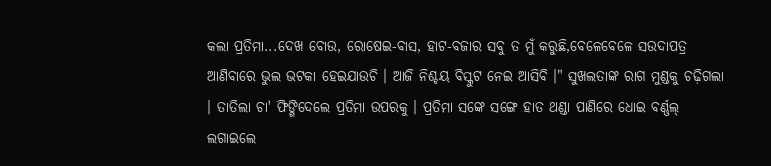କଲା ପ୍ରତିମା...ଦେଖ ବୋଉ, ରୋଷେଇ-ବାସ, ହାଟ-ବଜାର ସବୁ ତ ମୁଁ କରୁଛି,ବେଳେବେଳେ ସଉଦାପତ୍ର ଆଣିବାରେ ଭୁଲ ଭଟକା ହେଇଯାଉଚି । ଆଜି ନିଶ୍ଚୟ ବିସ୍କୁଟ ନେଇ ଆସିବି ।" ସୁଖଲତାଙ୍କ ରାଗ ମୁଣ୍ଡକୁ ଚଢ଼ିଗଲା । ତାତିଲା ଚା' ଫିଙ୍ଗିଦେଲେ ପ୍ରତିମା ଉପରକୁ । ପ୍ରତିମା ସଙ୍କେ ସଙ୍ଗେ ହାତ ଥଣ୍ଡା ପାଣିରେ ଧୋଇ ବର୍ଣ୍ଣଲ୍ ଲଗାଇଲେ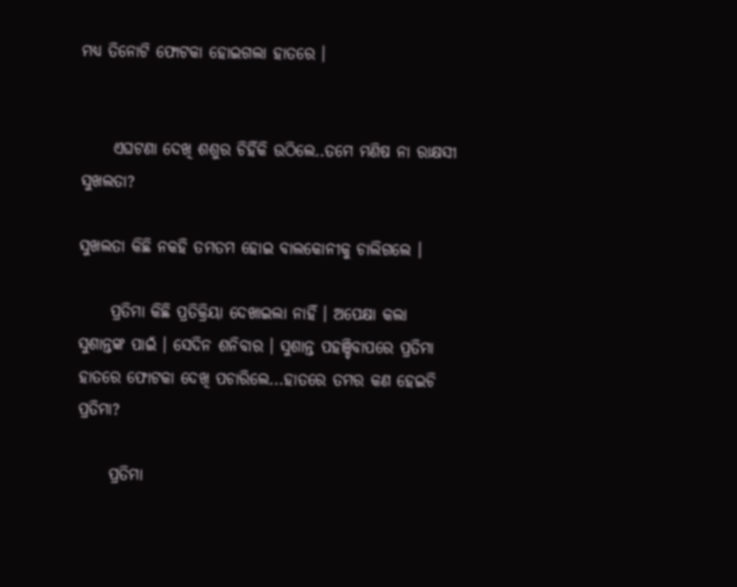ମଧ୍ୟ ତିନୋଟି ଫୋଟକା ହୋଇଗଲା ହାତରେ ।


     ଏଘଟଣା ଦେଖି ଶଶୁର ଚିହିଁକି ଉଠିଲେ..ତମେ ମଣିଷ ନା ରାକ୍ଷସୀ ସୁଖଲତା?

ସୁଖଲତା କିଛି ନକହି ତମତମ ହୋଇ ବାଲକୋନୀକୁ ଚାଲିଗଲେ ।

     ପ୍ରତିମା କିଛି ପ୍ରତିକ୍ରିୟା ଦେଖାଇଲା ନାହିଁ । ଅପେକ୍ଷା କଲା ସୁଶାନ୍ତଙ୍କ ପାଇଁ । ସେଦିନ ଶନିବାର । ସୁଶାନ୍ତ ପହଞ୍ଚିବାପରେ ପ୍ରତିମା ହାତରେ ଫୋଟକା ଦେଖି ପଚାରିଲେ...ହାତରେ ତମର କଣ ହେଇଚି ପ୍ରତିମା?

     ପ୍ରତିମା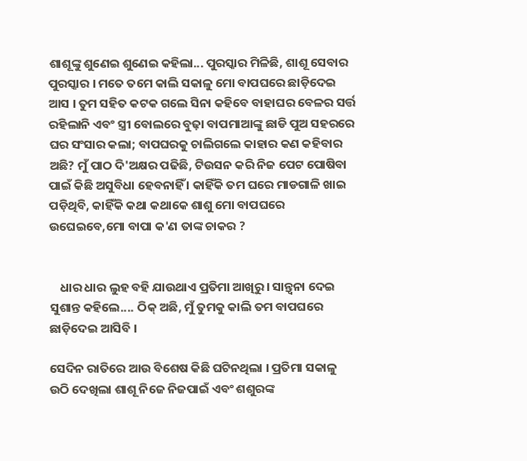ଶାଶୂଙ୍କୁ ଶୁଣେଇ ଶୁଣେଇ କହିଲା... ପୁରସ୍କାର ମିଳିଛି, ଶାଶୂ ସେବାର ପୁରସ୍କାର । ମତେ ତମେ କାଲି ସକାଳୁ ମୋ ବାପଘରେ ଛାଡ଼ିଦେଇ ଆସ । ତୁମ ସହିତ କଟକ ଗଲେ ସିନା କହିବେ ବାହାଘର ବେଳର ସର୍ତ୍ତ ରହିଲାନି ଏବଂ ସ୍ତ୍ରୀ ବୋଲରେ ବୁଢ଼ା ବାପମାଆଙ୍କୁ ଛାଡି ପୁଅ ସହରରେ ଘର ସଂସାର କଲା; ବାପଘରକୁ ଚାଲିଗଲେ କାହାର କଣ କହିବାର ଅଛି? ମୁଁ ପାଠ ଦି'ଅକ୍ଷର ପଢିଛି, ଟିଉସନ କରି ନିଜ ପେଟ ପୋଷିବା ପାଇଁ କିଛି ଅସୁବିଧା ହେବନାହିଁ । କାହିଁକି ତମ ଘରେ ମାଡଗାଳି ଖାଇ ପଡ଼ିଥିବି, କାହିଁକି କଥା କଥାକେ ଶାଶୁ ମୋ ବାପଘରେ ଉଘେଇବେ,ମୋ ବାପା କ'ଣ ତାଙ୍କ ଚାକର ?


    ଧାର ଧାର ଲୁହ ବହି ଯାଉଥାଏ ପ୍ରତିମା ଆଖିରୁ । ସାନ୍ତ୍ୱନା ଦେଇ ସୁଶାନ୍ତ କହିଲେ.... ଠିକ୍ ଅଛି, ମୁଁ ତୁମକୁ କାଲି ତମ ବାପଘରେ ଛାଡ଼ିଦେଇ ଆସିବି ।

ସେଦିନ ରାତିରେ ଆଉ ବିଶେଷ କିଛି ଘଟିନଥିଲା । ପ୍ରତିମା ସକାଳୁ ଉଠି ଦେଖିଲା ଶାଶୂ ନିଜେ ନିଜପାଇଁ ଏବଂ ଶଶୁରଙ୍କ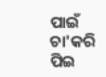ପାଇଁ ଚା'କରି ପିଇ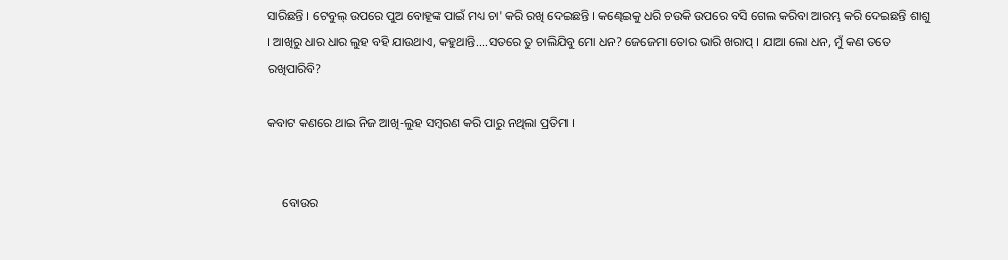ସାରିଛନ୍ତି । ଟେବୁଲ୍ ଉପରେ ପୁଅ ବୋହୂଙ୍କ ପାଇଁ ମଧ୍ୟ ଚା' କରି ରଖି ଦେଇଛନ୍ତି । କଣ୍ଢେଇକୁ ଧରି ଚଉକି ଉପରେ ବସି ଗେଲ କରିବା ଆରମ୍ଭ କରି ଦେଇଛନ୍ତି ଶାଶୁ । ଆଖିରୁ ଧାର ଧାର ଲୁହ ବହି ଯାଉଥାଏ, କହୁଥାନ୍ତି....ସତରେ ତୁ ଚାଲିଯିବୁ ମୋ ଧନ? ଜେଜେମା ତୋର ଭାରି ଖରାପ୍ । ଯାଆ ଲୋ ଧନ, ମୁଁ କଣ ତତେ ରଖିପାରିବି?

କବାଟ କଣରେ ଥାଇ ନିଜ ଆଖି-ଲୁହ ସମ୍ବରଣ କରି ପାରୁ ନଥିଲା ପ୍ରତିମା ।


     ବୋଉର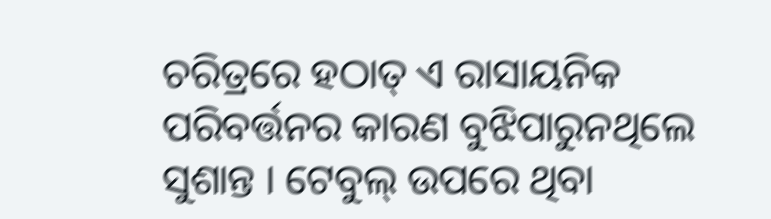ଚରିତ୍ରରେ ହଠାତ୍ ଏ ରାସାୟନିକ ପରିବର୍ତ୍ତନର କାରଣ ବୁଝିପାରୁନଥିଲେ ସୁଶାନ୍ତ । ଟେବୁଲ୍ ଉପରେ ଥିବା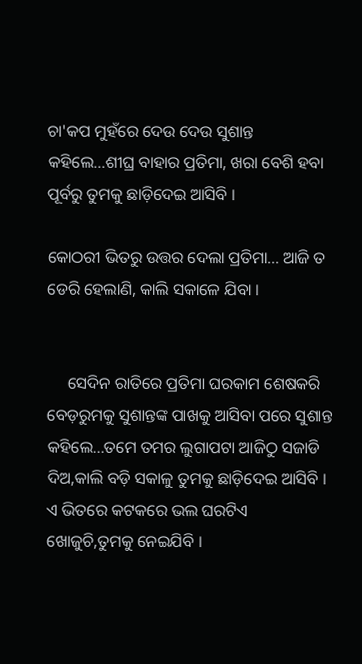ଚା'କପ ମୁହଁରେ ଦେଉ ଦେଉ ସୁଶାନ୍ତ କହିଲେ...ଶୀଘ୍ର ବାହାର ପ୍ରତିମା, ଖରା ବେଶି ହବା ପୂର୍ବରୁ ତୁମକୁ ଛାଡ଼ିଦେଇ ଆସିବି ।

କୋଠରୀ ଭିତରୁ ଉତ୍ତର ଦେଲା ପ୍ରତିମା... ଆଜି ତ ଡେରି ହେଲାଣି, କାଲି ସକାଳେ ଯିବା ।


     ସେଦିନ ରାତିରେ ପ୍ରତିମା ଘରକାମ ଶେଷକରି ବେଡ଼ରୁମକୁ ସୁଶାନ୍ତଙ୍କ ପାଖକୁ ଆସିବା ପରେ ସୁଶାନ୍ତ କହିଲେ...ତମେ ତମର ଲୁଗାପଟା ଆଜିଠୁ ସଜାଡି ଦିଅ,କାଲି ବଡ଼ି ସକାଳୁ ତୁମକୁ ଛାଡ଼ିଦେଇ ଆସିବି । ଏ ଭିତରେ କଟକରେ ଭଲ ଘରଟିଏ ଖୋଜୁଚି,ତୁମକୁ ନେଇଯିବି ।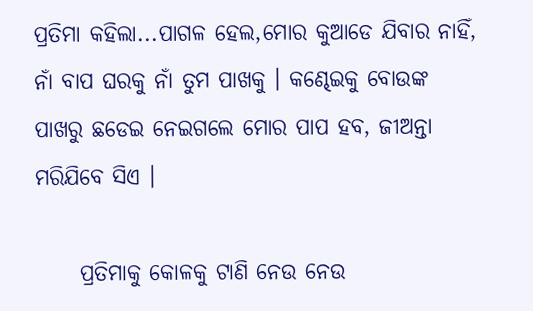ପ୍ରତିମା କହିଲା...ପାଗଳ ହେଲ,ମୋର କୁଆଡେ ଯିବାର ନାହିଁ, ନାଁ ବାପ ଘରକୁ ନାଁ ତୁମ ପାଖକୁ । କଣ୍ଢେଇକୁ ବୋଉଙ୍କ ପାଖରୁ ଛଡେଇ ନେଇଗଲେ ମୋର ପାପ ହବ, ଜୀଅନ୍ତା ମରିଯିବେ ସିଏ ।

     ପ୍ରତିମାକୁ କୋଳକୁ ଟାଣି ନେଉ ନେଉ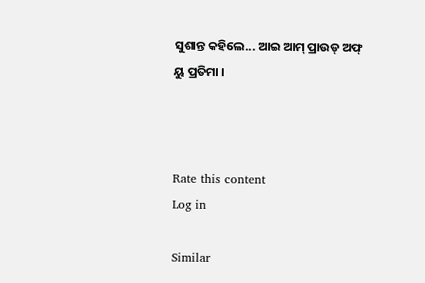ସୁଶାନ୍ତ କହିଲେ... ଆଇ ଆମ୍ ପ୍ରାଉଡ୍ ଅଫ୍ ୟୁ ପ୍ରତିମା ।



Rate this content
Log in

Similar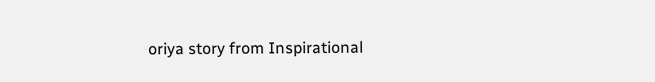oriya story from Inspirational